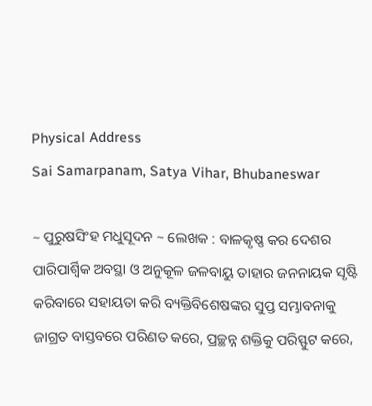Physical Address
Sai Samarpanam, Satya Vihar, Bhubaneswar

~ ପୁରୁଷସିଂହ ମଧୁସୂଦନ ~ ଲେଖକ : ବାଳକୃଷ୍ଣ କର ଦେଶର ପାରିପାର୍ଶ୍ବିକ ଅବସ୍ଥା ଓ ଅନୁକୂଳ ଜଳବାୟୁ ତାହାର ଜନନାୟକ ସୃଷ୍ଟି କରିବାରେ ସହାୟତା କରି ବ୍ୟକ୍ତିବିଶେଷଙ୍କର ସୁପ୍ତ ସମ୍ଭାବନାକୁ ଜାଗ୍ରତ ବାସ୍ତବରେ ପରିଣତ କରେ, ପ୍ରଚ୍ଛନ୍ନ ଶକ୍ତିକୁ ପରିସ୍ଫୁଟ କରେ,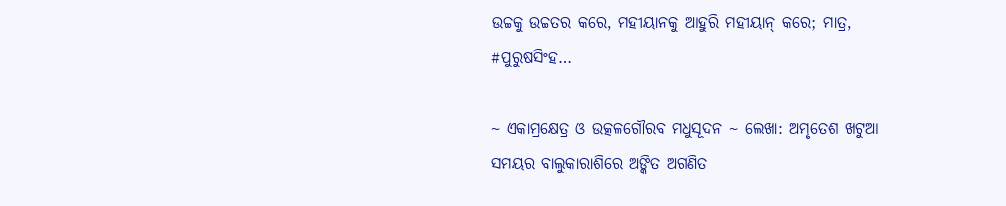ଉଚ୍ଚକୁ ଉଚ୍ଚତର କରେ, ମହୀୟାନକୁ ଆହୁରି ମହୀୟାନ୍ କରେ; ମାତ୍ର, #ପୁରୁଷସିଂହ…

~ ଏକାମ୍ରକ୍ଷେତ୍ର ଓ ଉତ୍କଳଗୌରବ ମଧୁସୂଦନ ~ ଲେଖା: ଅମୃତେଶ ଖଟୁଆ ସମୟର ବାଲୁକାରାଶିରେ ଅଙ୍କିତ ଅଗଣିତ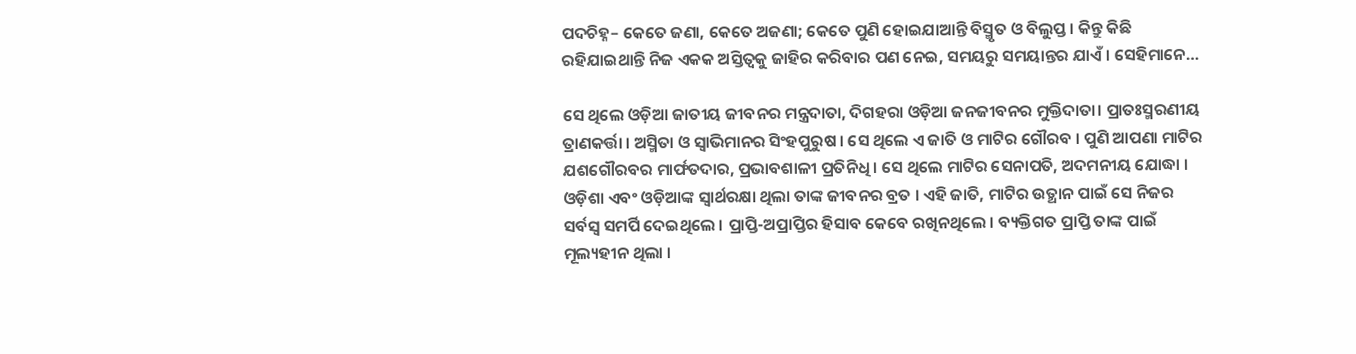ପଦଚିହ୍ନ– କେତେ ଜଣା, କେତେ ଅଜଣା; କେତେ ପୁଣି ହୋଇଯାଆନ୍ତି ବିସ୍ମୃତ ଓ ବିଲୁପ୍ତ । କିନ୍ତୁ କିଛି ରହିଯାଇଥାନ୍ତି ନିଜ ଏକକ ଅସ୍ତିତ୍ବକୁ ଜାହିର କରିବାର ପଣ ନେଇ, ସମୟରୁ ସମୟାନ୍ତର ଯାଏଁ । ସେହିମାନେ…

ସେ ଥିଲେ ଓଡ଼ିଆ ଜାତୀୟ ଜୀବନର ମନ୍ତ୍ରଦାତା, ଦିଗହରା ଓଡ଼ିଆ ଜନଜୀବନର ମୁକ୍ତିଦାତା। ପ୍ରାତଃସ୍ମରଣୀୟ ତ୍ରାଣକର୍ତ୍ତା । ଅସ୍ମିତା ଓ ସ୍ବାଭିମାନର ସିଂହପୁରୁଷ । ସେ ଥିଲେ ଏ ଜାତି ଓ ମାଟିର ଗୌରବ । ପୁଣି ଆପଣା ମାଟିର ଯଶଗୌରବର ମାର୍ଫତଦାର, ପ୍ରଭାବଶାଳୀ ପ୍ରତିନିଧି । ସେ ଥିଲେ ମାଟିର ସେନାପତି, ଅଦମନୀୟ ଯୋଦ୍ଧା । ଓଡ଼ିଶା ଏବଂ ଓଡ଼ିଆଙ୍କ ସ୍ବାର୍ଥରକ୍ଷା ଥିଲା ତାଙ୍କ ଜୀବନର ବ୍ରତ । ଏହି ଜାତି, ମାଟିର ଉତ୍ଥାନ ପାଇଁ ସେ ନିଜର ସର୍ବସ୍ୱ ସମର୍ପି ଦେଇଥିଲେ । ପ୍ରାପ୍ତି-ଅପ୍ରାପ୍ତିର ହିସାବ କେବେ ରଖିନଥିଲେ । ବ୍ୟକ୍ତିଗତ ପ୍ରାପ୍ତି ତାଙ୍କ ପାଇଁ ମୂଲ୍ୟହୀନ ଥିଲା ।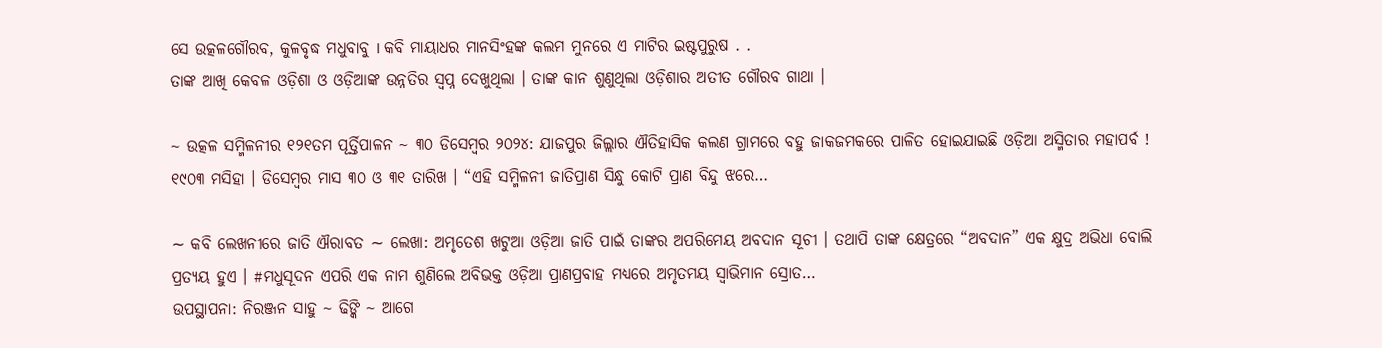ସେ ଉତ୍କଳଗୌରବ, କୁଳବୃଦ୍ଧ ମଧୁବାବୁ I କବି ମାୟାଧର ମାନସିଂହଙ୍କ କଲମ ମୁନରେ ଏ ମାଟିର ଇଷ୍ଟପୁରୁଷ . .
ତାଙ୍କ ଆଖି କେବଳ ଓଡ଼ିଶା ଓ ଓଡ଼ିଆଙ୍କ ଉନ୍ନତିର ସ୍ୱପ୍ନ ଦେଖୁଥିଲା । ତାଙ୍କ କାନ ଶୁଣୁଥିଲା ଓଡ଼ିଶାର ଅତୀତ ଗୌରବ ଗାଥା ।

~ ଉତ୍କଳ ସମ୍ମିଳନୀର ୧୨୧ତମ ପୂର୍ତ୍ତିପାଳନ ~ ୩୦ ଡିସେମ୍ବର ୨୦୨୪: ଯାଜପୁର ଜିଲ୍ଲାର ଐତିହାସିକ କଲଣ ଗ୍ରାମରେ ବହୁ ଜାକଜମକରେ ପାଳିତ ହୋଇଯାଇଛି ଓଡ଼ିଆ ଅସ୍ମିତାର ମହାପର୍ବ ! ୧୯୦୩ ମସିହା । ଡିସେମ୍ବର ମାସ ୩୦ ଓ ୩୧ ତାରିଖ । “ଏହି ସମ୍ମିଳନୀ ଜାତିପ୍ରାଣ ସିନ୍ଧୁ କୋଟି ପ୍ରାଣ ବିନ୍ଦୁ ଝରେ…

∼ କବି ଲେଖନୀରେ ଜାତି ଐରାବତ ∼ ଲେଖା: ଅମୃତେଶ ଖଟୁଆ ଓଡ଼ିଆ ଜାତି ପାଇଁ ତାଙ୍କର ଅପରିମେୟ ଅବଦାନ ସୂଚୀ । ତଥାପି ତାଙ୍କ କ୍ଷେତ୍ରରେ “ଅବଦାନ” ଏକ କ୍ଷୁଦ୍ର ଅଭିଧା ବୋଲି ପ୍ରତ୍ୟୟ ହୁଏ । #ମଧୁସୂଦନ ଏପରି ଏକ ନାମ ଶୁଣିଲେ ଅବିଭକ୍ତ ଓଡ଼ିଆ ପ୍ରାଣପ୍ରବାହ ମଧ୍ୟରେ ଅମୃତମୟ ସ୍ବାଭିମାନ ସ୍ରୋତ…
ଉପସ୍ଥାପନା: ନିରଞ୍ଜନ ସାହୁ ~ ଢିଙ୍କି ~ ଆଗେ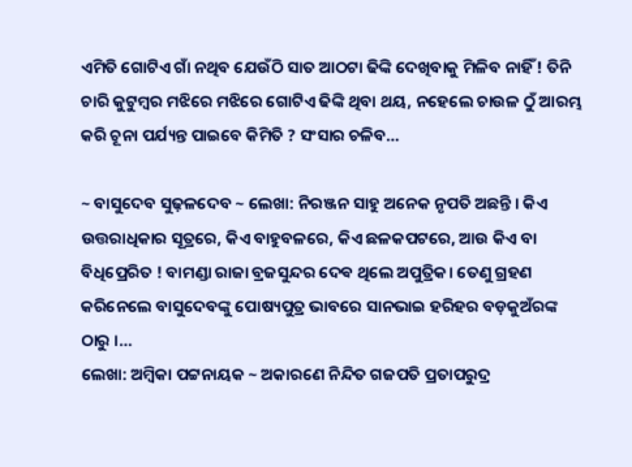ଏମିତି ଗୋଟିଏ ଗାଁ ନଥିବ ଯେଉଁଠି ସାତ ଆଠଟା ଢିଙ୍କି ଦେଖିବାକୁ ମିଳିବ ନାହିଁ ! ତିନି ଚାରି କୁଟୁମ୍ବର ମଝିରେ ମଝିରେ ଗୋଟିଏ ଢିଙ୍କି ଥିବା ଥୟ, ନହେଲେ ଚାଉଳ ଠୁଁ ଆରମ୍ଭ କରି ଚୂନା ପର୍ଯ୍ୟନ୍ତ ପାଇବେ କିମିତି ? ସଂସାର ଚଳିବ…

~ ବାସୁଦେବ ସୁଢ଼ଳଦେବ ~ ଲେଖା: ନିରଞ୍ଜନ ସାହୁ ଅନେକ ନୃପତି ଅଛନ୍ତି । କିଏ ଉତ୍ତରାଧିକାର ସୂତ୍ରରେ, କିଏ ବାହୁବଳରେ, କିଏ ଛଳକପଟରେ, ଆଉ କିଏ ବା ବିଧିପ୍ରେରିତ ! ବାମଣ୍ଡା ରାଜା ବ୍ରଜସୁନ୍ଦର ଦେଵ ଥିଲେ ଅପୁତ୍ରିକ। ତେଣୁ ଗ୍ରହଣ କରିନେଲେ ବାସୁଦେବଙ୍କୁ ପୋଷ୍ୟପୁତ୍ର ଭାବରେ ସାନଭାଇ ହରିହର ବଡ଼କୁଅଁରଙ୍କ ଠାରୁ ।…
ଲେଖା: ଅମ୍ବିକା ପଟ୍ଟନାୟକ ~ ଅକାରଣେ ନିନ୍ଦିତ ଗଜପତି ପ୍ରତାପରୁଦ୍ର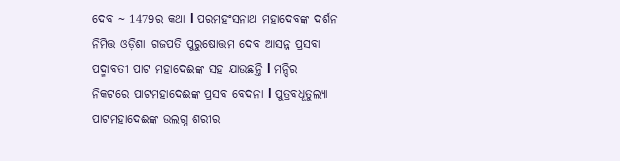ଦେବ ~ 1479ର କଥା l ପରମହଂସନାଥ ମହାଦେବଙ୍କ ଦର୍ଶନ ନିମିତ୍ତ ଓଡ଼ିଶା ଗଜପତି ପୁରୁଷୋତ୍ତମ ଦେବ ଆସନ୍ନ ପ୍ରସବା ପଦ୍ମାବତୀ ପାଟ ମହାଦେଈଙ୍କ ସହ ଯାଉଛନ୍ତି l ମନ୍ଦିର ନିକଟରେ ପାଟମହାଦେଈଙ୍କ ପ୍ରସବ ବେଦନା l ପୁତ୍ରବଧୂତୁଲ୍ୟା ପାଟମହାଦେଈଙ୍କ ଉଲଗ୍ନ ଶରୀର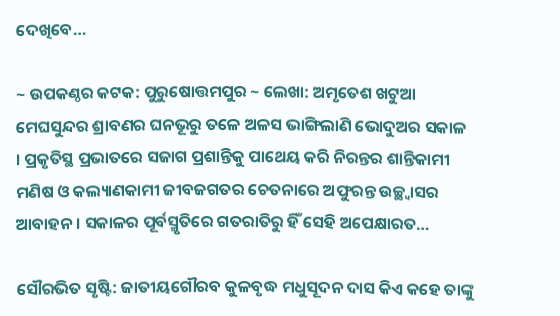ଦେଖିବେ…

~ ଉପକଣ୍ଠର କଟକ: ପୁରୁଷୋତ୍ତମପୁର ~ ଲେଖା: ଅମୃତେଶ ଖଟୁଆ ମେଘସୁନ୍ଦର ଶ୍ରାବଣର ଘନଭୂରୁ ତଳେ ଅଳସ ଭାଙ୍ଗିଲାଣି ଭୋଦୁଅର ସକାଳ । ପ୍ରକୃତିସ୍ଥ ପ୍ରଭାତରେ ସଜାଗ ପ୍ରଶାନ୍ତିକୁ ପାଥେୟ କରି ନିରନ୍ତର ଶାନ୍ତିକାମୀ ମଣିଷ ଓ କଲ୍ୟାଣକାମୀ ଜୀବଜଗତର ଚେତନାରେ ଅଫୁରନ୍ତ ଉଚ୍ଛ୍ଵାସର ଆବାହନ । ସକାଳର ପୂର୍ବସ୍ମୃତିରେ ଗତରାତିରୁ ହିଁ ସେହି ଅପେକ୍ଷାରତ…

ସୌରଭିତ ସୃଷ୍ଟି: ଜାତୀୟଗୌରବ କୁଳବୃଦ୍ଧ ମଧୁସୂଦନ ଦାସ କିଏ କହେ ତାଙ୍କୁ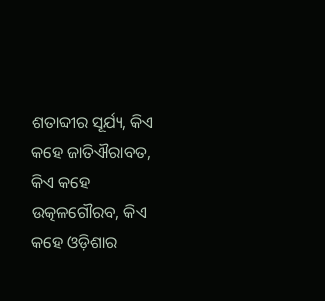ଶତାବ୍ଦୀର ସୂର୍ଯ୍ୟ, କିଏ କହେ ଜାତିଐରାବତ, କିଏ କହେ ଉତ୍କଳଗୌରବ, କିଏ କହେ ଓଡ଼ିଶାର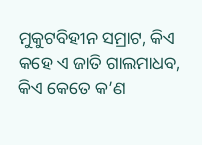ମୁକୁଟବିହୀନ ସମ୍ରାଟ, କିଏ କହେ ଏ ଜାତି ଗାଲମାଧବ, କିଏ କେତେ କ’ଣ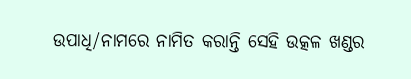ଉପାଧି/ନାମରେ ନାମିତ କରାନ୍ତି ସେହି ଉତ୍କଳ ଖଣ୍ଡର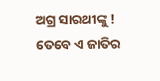ଅଗ୍ର ସାରଥୀଙ୍କୁ ! ତେବେ ଏ ଜାତିର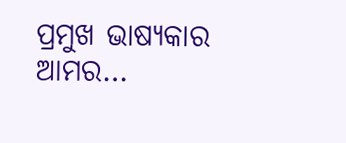ପ୍ରମୁଖ ଭାଷ୍ୟକାର ଆମର…